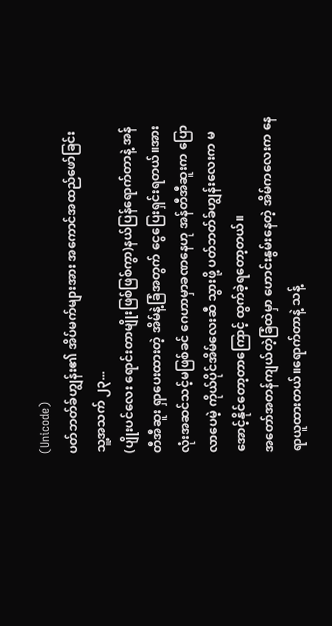(Unicode)
ပတ်ဘတ်ခ်ဟျွန်း၏ အိပ်မက်များအား အကောင်အထည်ဖော်ခြင်း
သူ့အသက် ၂၃...
(ပျိုးပင်လေး ရောင်းတာမျိုးဖြစ်ဖြစ်ကွာ)နယ်ပြန်ရောက်တာနဲ့ အန်တီအီဆူး ရှာပေးထားတဲ့ အိမ်နဲ့ခြံအတွက် ငွေပြေးရှင်းရတယ်။အားလုံးအဆင်သင့်မဖြစ်ခင် ဂေဟာမှာခဏနေဟု အန်တီအီဆူးက ပြောလာပေမဲ့ ကိုယ်ပိုင်အိမ်လေးဆီ သွားဖို့ ပတ်ဘတ်ခ်ဟျွန်းလေးက မအောင့်နိုင်တော့တာကြောင့် ထွက်ခဲ့ရတော့တယ်။
အတော်အတန်ကျယ်တဲ့ခြံထဲမှာ ဟောင်းနွမ်းနေတဲ့ အိမ်ကလေးက နေရာယူထားတယ်။ရောက်တာနဲ့ သန့်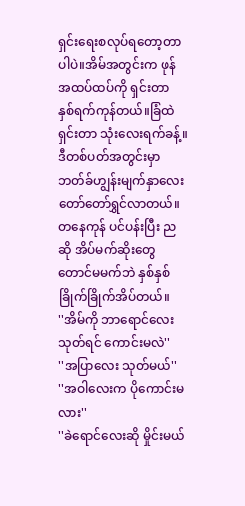ရှင်းရေးစလုပ်ရတော့တာပါပဲ။အိမ်အတွင်းက ဖုန်အထပ်ထပ်ကို ရှင်းတာ နှစ်ရက်ကုန်တယ်။ခြံထဲရှင်းတာ သုံးလေးရက်ခန့်။ဒီတစ်ပတ်အတွင်းမှာ ဘတ်ခ်ဟျွန်းမျက်နှာလေး တော်တော်ရွှင်လာတယ်။တနေကုန် ပင်ပန်းပြီး ညဆို အိပ်မက်ဆိုးတွေတောင်မမက်ဘဲ နှစ်နှစ်ခြိုက်ခြိုက်အိပ်တယ်။
''အိမ်ကို ဘာရောင်လေး သုတ်ရင် ကောင်းမလဲ''
''အပြာလေး သုတ်မယ်''
''အဝါလေးက ပိုကောင်းမလား''
''ခဲရောင်လေးဆို မှိုင်းမယ်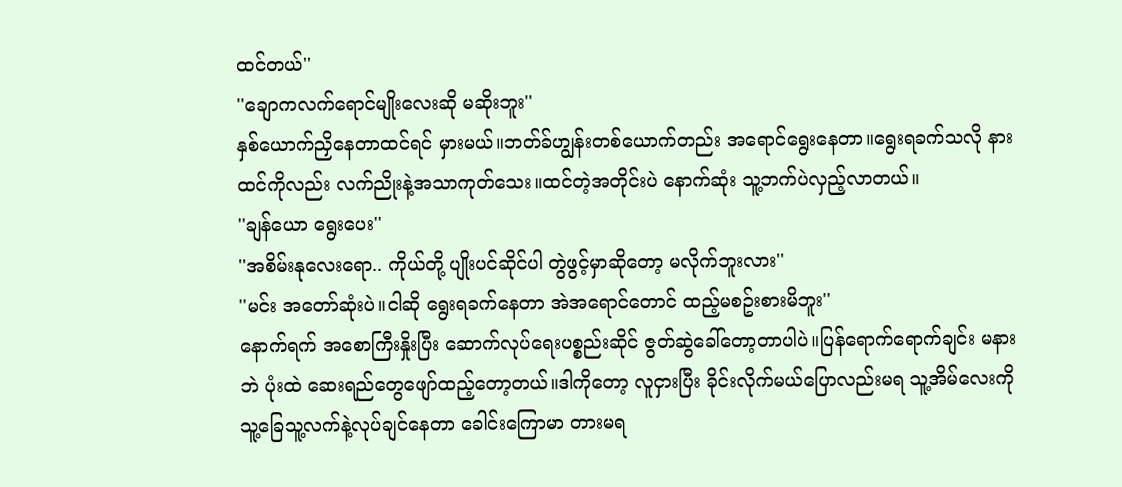ထင်တယ်''
''ချောကလက်ရောင်မျိုးလေးဆို မဆိုးဘူး''
နှစ်ယောက်ညှိနေတာထင်ရင် မှားမယ်။ဘတ်ခ်ဟျွန်းတစ်ယောက်တည်း အရောင်ရွေးနေတာ။ရွေးရခက်သလို နားထင်ကိုလည်း လက်ညိုးနဲ့အသာကုတ်သေး။ထင်တဲ့အတိုင်းပဲ နောက်ဆုံး သူ့ဘက်ပဲလှည့်လာတယ်။
''ချန်ယော ရွေးပေး''
''အစိမ်းနုလေးရော.. ကိုယ်တို့ ပျိုးပင်ဆိုင်ပါ တွဲဖွင့်မှာဆိုတော့ မလိုက်ဘူးလား''
''မင်း အတော်ဆုံးပဲ။ငါဆို ရွေးရခက်နေတာ အဲအရောင်တောင် ထည့်မစဥ်းစားမိဘူး''
နောက်ရက် အစောကြီးနှိုးပြီး ဆောက်လုပ်ရေးပစ္စည်းဆိုင် ဇွတ်ဆွဲခေါ်တော့တာပါပဲ။ပြန်ရောက်ရောက်ချင်း မနားဘဲ ပုံးထဲ ဆေးရည်တွေဖျော်ထည့်တော့တယ်။ဒါကိုတော့ လူငှားပြီး ခိုင်းလိုက်မယ်ပြောလည်းမရ သူ့အိမ်လေးကို သူ့ခြေသူ့လက်နဲ့လုပ်ချင်နေတာ ခေါင်းကြောမာ တားမရ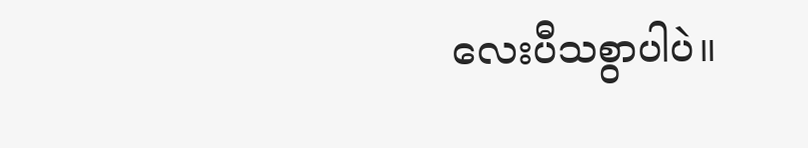လေးပီသစွာပါပဲ။